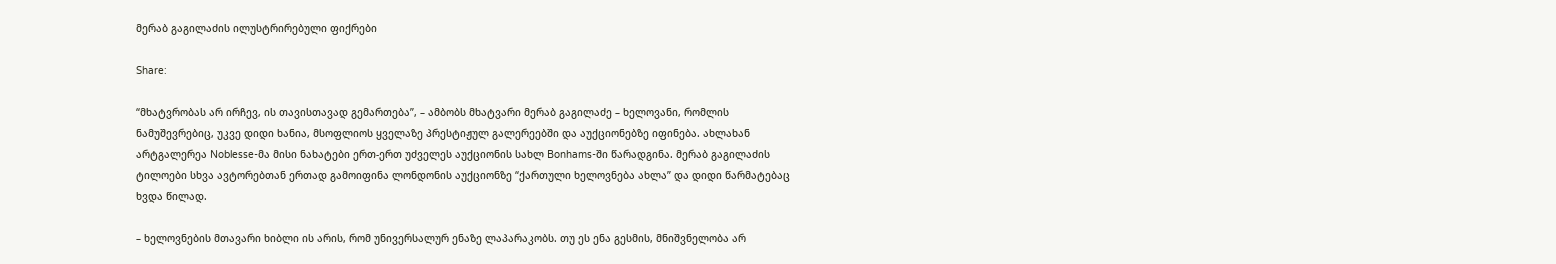მერაბ გაგილაძის ილუსტრირებული ფიქრები

Share:

“მხატვრობას არ ირჩევ, ის თავისთავად გემართება”, – ამბობს მხატვარი მერაბ გაგილაძე – ხელოვანი, რომლის ნამუშევრებიც, უკვე დიდი ხანია, მსოფლიოს ყველაზე პრესტიჟულ გალერეებში და აუქციონებზე იფინება. ახლახან არტგალერეა Noblesse-მა მისი ნახატები ერთ-ერთ უძველეს აუქციონის სახლ Bonhams-ში წარადგინა. მერაბ გაგილაძის ტილოები სხვა ავტორებთან ერთად გამოიფინა ლონდონის აუქციონზე “ქართული ხელოვნება ახლა” და დიდი წარმატებაც ხვდა წილად.

– ხელოვნების მთავარი ხიბლი ის არის, რომ უნივერსალურ ენაზე ლაპარაკობს. თუ ეს ენა გესმის, მნიშვნელობა არ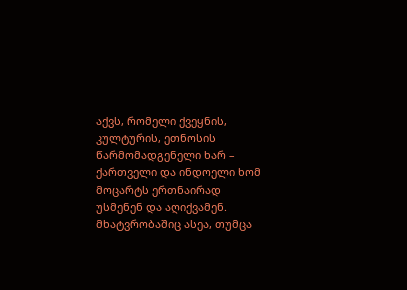აქვს, რომელი ქვეყნის, კულტურის, ეთნოსის წარმომადგენელი ხარ – ქართველი და ინდოელი ხომ მოცარტს ერთნაირად უსმენენ და აღიქვამენ. მხატვრობაშიც ასეა, თუმცა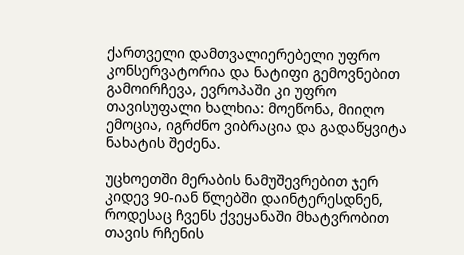ქართველი დამთვალიერებელი უფრო კონსერვატორია და ნატიფი გემოვნებით გამოირჩევა, ევროპაში კი უფრო თავისუფალი ხალხია: მოეწონა, მიიღო ემოცია, იგრძნო ვიბრაცია და გადაწყვიტა ნახატის შეძენა.

უცხოეთში მერაბის ნამუშევრებით ჯერ კიდევ 90-იან წლებში დაინტერესდნენ, როდესაც ჩვენს ქვეყანაში მხატვრობით თავის რჩენის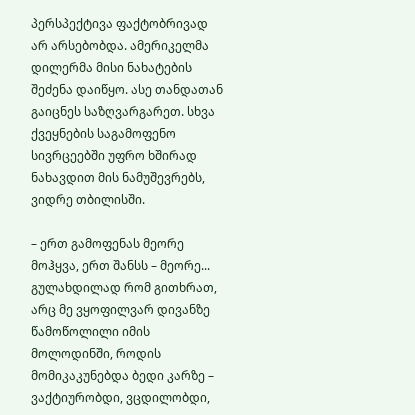პერსპექტივა ფაქტობრივად არ არსებობდა. ამერიკელმა დილერმა მისი ნახატების შეძენა დაიწყო. ასე თანდათან გაიცნეს საზღვარგარეთ. სხვა ქვეყნების საგამოფენო სივრცეებში უფრო ხშირად ნახავდით მის ნამუშევრებს, ვიდრე თბილისში.

– ერთ გამოფენას მეორე მოჰყვა, ერთ შანსს – მეორე... გულახდილად რომ გითხრათ, არც მე ვყოფილვარ დივანზე წამოწოლილი იმის მოლოდინში, როდის მომიკაკუნებდა ბედი კარზე – ვაქტიურობდი, ვცდილობდი,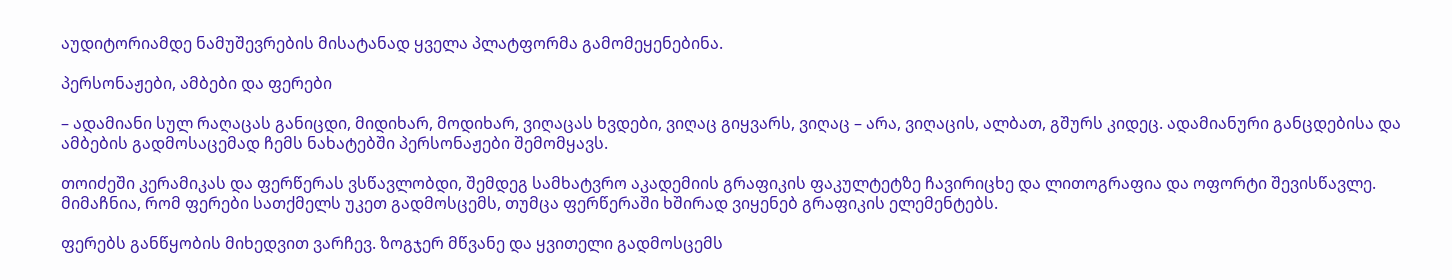აუდიტორიამდე ნამუშევრების მისატანად ყველა პლატფორმა გამომეყენებინა.

პერსონაჟები, ამბები და ფერები

– ადამიანი სულ რაღაცას განიცდი, მიდიხარ, მოდიხარ, ვიღაცას ხვდები, ვიღაც გიყვარს, ვიღაც – არა, ვიღაცის, ალბათ, გშურს კიდეც. ადამიანური განცდებისა და ამბების გადმოსაცემად ჩემს ნახატებში პერსონაჟები შემომყავს.

თოიძეში კერამიკას და ფერწერას ვსწავლობდი, შემდეგ სამხატვრო აკადემიის გრაფიკის ფაკულტეტზე ჩავირიცხე და ლითოგრაფია და ოფორტი შევისწავლე. მიმაჩნია, რომ ფერები სათქმელს უკეთ გადმოსცემს, თუმცა ფერწერაში ხშირად ვიყენებ გრაფიკის ელემენტებს.

ფერებს განწყობის მიხედვით ვარჩევ. ზოგჯერ მწვანე და ყვითელი გადმოსცემს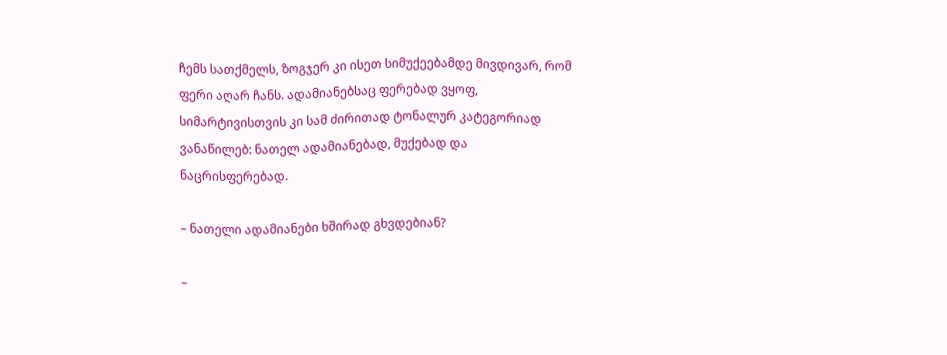ჩემს სათქმელს, ზოგჯერ კი ისეთ სიმუქეებამდე მივდივარ, რომ ფერი აღარ ჩანს. ადამიანებსაც ფერებად ვყოფ, სიმარტივისთვის კი სამ ძირითად ტონალურ კატეგორიად ვანაწილებ: ნათელ ადამიანებად, მუქებად და ნაცრისფერებად.

– ნათელი ადამიანები ხშირად გხვდებიან?

–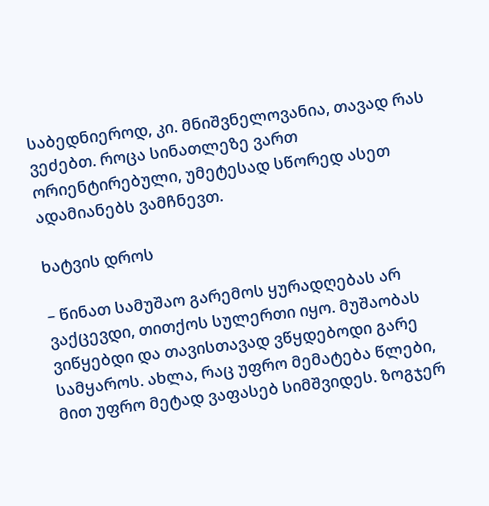საბედნიეროდ, კი. მნიშვნელოვანია, თავად რას ვეძებთ. როცა სინათლეზე ვართ ორიენტირებული, უმეტესად სწორედ ასეთ ადამიანებს ვამჩნევთ.

ხატვის დროს

– წინათ სამუშაო გარემოს ყურადღებას არ ვაქცევდი, თითქოს სულერთი იყო. მუშაობას ვიწყებდი და თავისთავად ვწყდებოდი გარე სამყაროს. ახლა, რაც უფრო მემატება წლები, მით უფრო მეტად ვაფასებ სიმშვიდეს. ზოგჯერ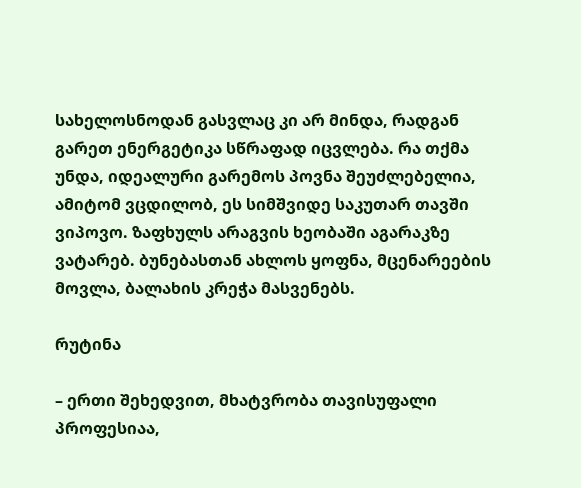სახელოსნოდან გასვლაც კი არ მინდა, რადგან გარეთ ენერგეტიკა სწრაფად იცვლება. რა თქმა უნდა, იდეალური გარემოს პოვნა შეუძლებელია, ამიტომ ვცდილობ, ეს სიმშვიდე საკუთარ თავში ვიპოვო. ზაფხულს არაგვის ხეობაში აგარაკზე ვატარებ. ბუნებასთან ახლოს ყოფნა, მცენარეების მოვლა, ბალახის კრეჭა მასვენებს.

რუტინა

– ერთი შეხედვით, მხატვრობა თავისუფალი პროფესიაა,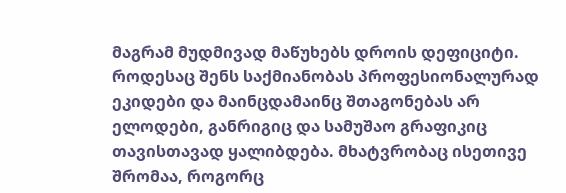მაგრამ მუდმივად მაწუხებს დროის დეფიციტი. როდესაც შენს საქმიანობას პროფესიონალურად ეკიდები და მაინცდამაინც შთაგონებას არ ელოდები, განრიგიც და სამუშაო გრაფიკიც თავისთავად ყალიბდება. მხატვრობაც ისეთივე შრომაა, როგორც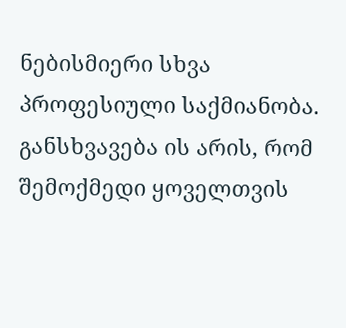ნებისმიერი სხვა პროფესიული საქმიანობა. განსხვავება ის არის, რომ შემოქმედი ყოველთვის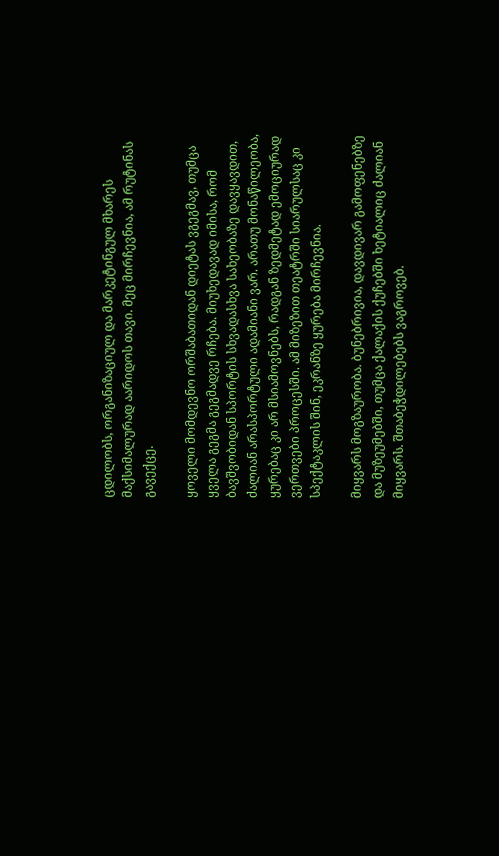ცდილობს, ორგანიზაციულ და მარკეტინგულ მხარეს მაქსიმალურად აარიდოს თავი. მეც მირჩევნია, ამ რუტინას გავექცე.

ყოველი მომდევნო ორშაბათიდან დიეტას ვგეგმავ, თუმცა ყველა გეგმა გეგმადვე რჩება. მიუხედავად იმისა, რომ ბავშვობიდან სპორტის სხვადასხვა სახეობაზე დავყავდით, ძალიან არასპორტული ადამიანი ვარ. არათუ მონაწილეობა, ყურებაც კი არ მსიამოვნებს, რადგან ზედმეტად ემოციურად ვერთვები პროცესში. ამ მიზეზით თეატრში სიარულსაც კი სპექტაკლის შინ, ეკრანზე ყურება მირჩევნია.

მიყვარს მოგზაურობა. ბუნებრივია, დავდივარ გამოფენებზე და მუზეუმებში, თუმცა ქალაქის ქუჩებში ხეტიალიც ძალიან მიყვარს. შთაბეჭდილებებს ვაგროვებ.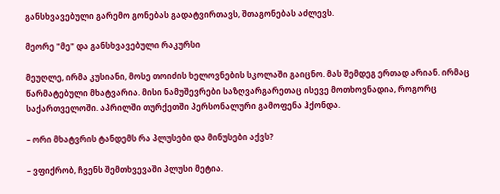განსხვავებული გარემო გონებას გადატვირთავს, შთაგონებას აძლევს.

მეორე "მე" და განსხვავებული რაკურსი

მეუღლე, ირმა კუსიანი, მოსე თოიძის ხელოვნების სკოლაში გაიცნო. მას შემდეგ ერთად არიან. ირმაც წარმატებული მხატვარია. მისი ნამუშევრები საზღვარგარეთაც ისევე მოთხოვნადია, როგორც საქართველოში. აპრილში თურქეთში პერსონალური გამოფენა ჰქონდა.

– ორი მხატვრის ტანდემს რა პლუსები და მინუსები აქვს?

– ვფიქრობ, ჩვენს შემთხვევაში პლუსი მეტია.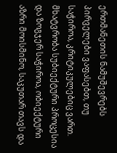ერთმანეთის ნამუშევრებს პირველები ვაფასებთ, თუ საჭიროა, კრიტიკულებიც ვართ. მხატვრობა სუბიექტური პროცესია და ზოგჯერ საჭიროა, ობიექტური აზრი მოისმინო, საკუთარ თავს და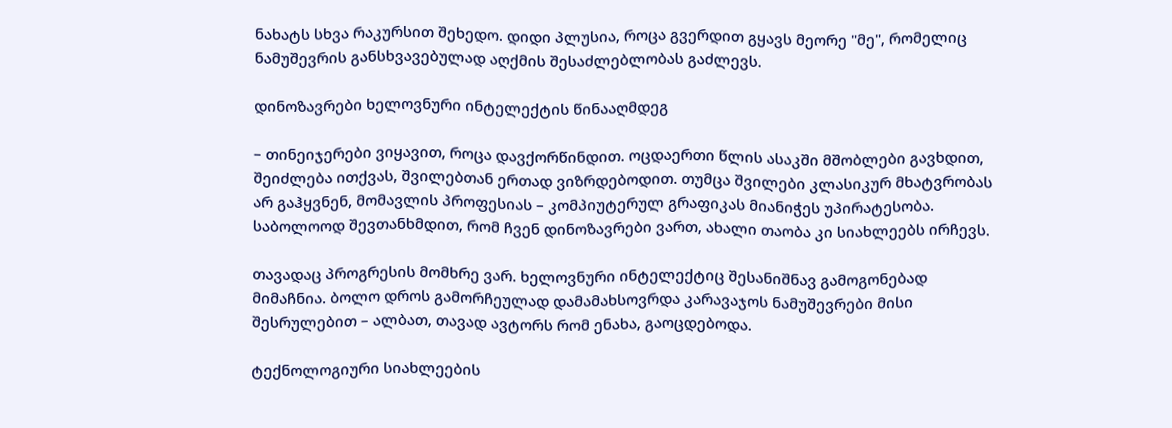ნახატს სხვა რაკურსით შეხედო. დიდი პლუსია, როცა გვერდით გყავს მეორე "მე", რომელიც ნამუშევრის განსხვავებულად აღქმის შესაძლებლობას გაძლევს.

დინოზავრები ხელოვნური ინტელექტის წინააღმდეგ

– თინეიჯერები ვიყავით, როცა დავქორწინდით. ოცდაერთი წლის ასაკში მშობლები გავხდით, შეიძლება ითქვას, შვილებთან ერთად ვიზრდებოდით. თუმცა შვილები კლასიკურ მხატვრობას არ გაჰყვნენ, მომავლის პროფესიას – კომპიუტერულ გრაფიკას მიანიჭეს უპირატესობა. საბოლოოდ შევთანხმდით, რომ ჩვენ დინოზავრები ვართ, ახალი თაობა კი სიახლეებს ირჩევს.

თავადაც პროგრესის მომხრე ვარ. ხელოვნური ინტელექტიც შესანიშნავ გამოგონებად მიმაჩნია. ბოლო დროს გამორჩეულად დამამახსოვრდა კარავაჯოს ნამუშევრები მისი შესრულებით – ალბათ, თავად ავტორს რომ ენახა, გაოცდებოდა.

ტექნოლოგიური სიახლეების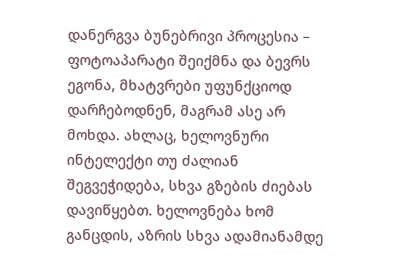დანერგვა ბუნებრივი პროცესია – ფოტოაპარატი შეიქმნა და ბევრს ეგონა, მხატვრები უფუნქციოდ დარჩებოდნენ, მაგრამ ასე არ მოხდა. ახლაც, ხელოვნური ინტელექტი თუ ძალიან შეგვეჭიდება, სხვა გზების ძიებას დავიწყებთ. ხელოვნება ხომ განცდის, აზრის სხვა ადამიანამდე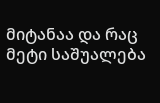მიტანაა და რაც მეტი საშუალება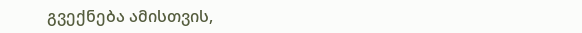გვექნება ამისთვის,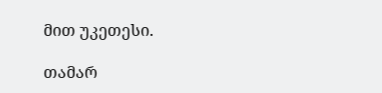მით უკეთესი.

თამარ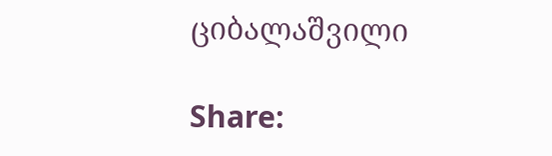ციბალაშვილი

Share: